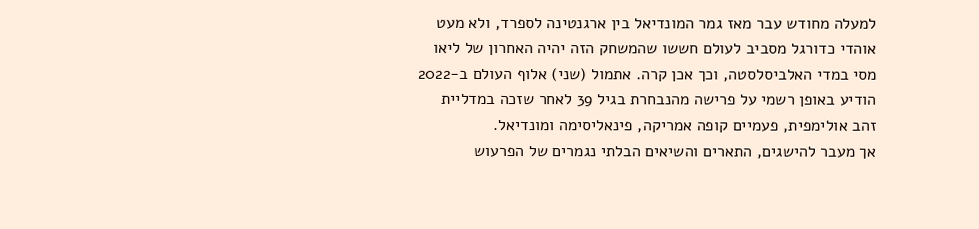למעלה מחודש עבר מאז גמר המונדיאל בין ארגנטינה לספרד, ולא מעט אוהדי כדורגל מסביב לעולם חששו שהמשחק הזה יהיה האחרון של ליאו מסי במדי האלביסלסטה, וכך אכן קרה. אתמול (שני) אלוף העולם ב-2022 הודיע באופן רשמי על פרישה מהנבחרת בגיל 39 לאחר שזכה במדליית זהב אולימפית, פעמיים קופה אמריקה, פינאליסימה ומונדיאל.
אך מעבר להישגים, התארים והשיאים הבלתי נגמרים של הפרעוש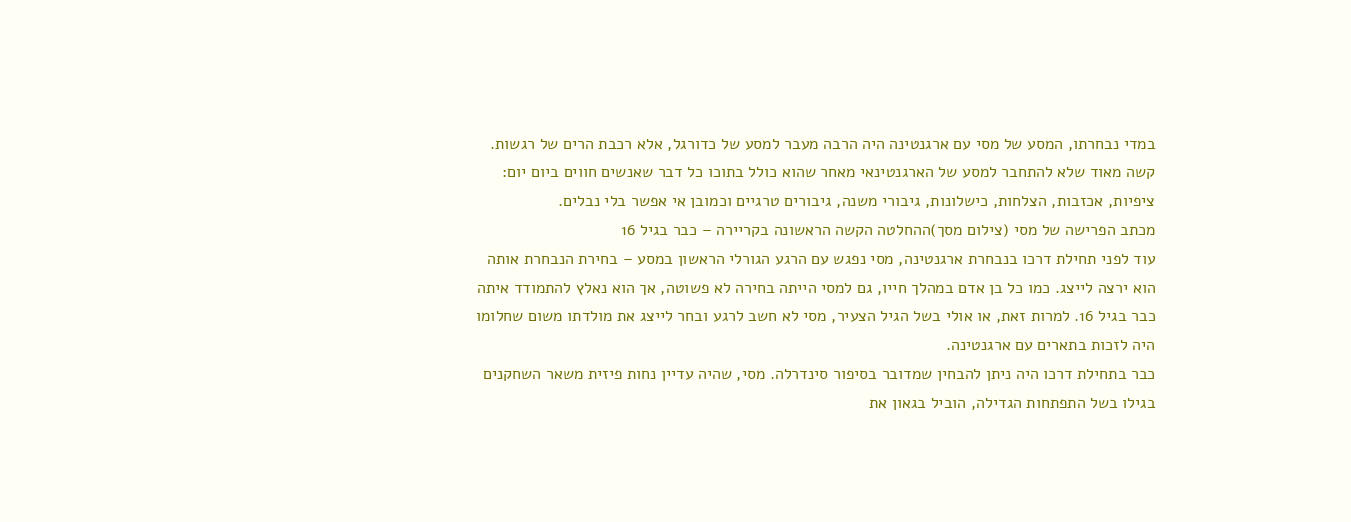במדי נבחרתו, המסע של מסי עם ארגנטינה היה הרבה מעבר למסע של כדורגל, אלא רכבת הרים של רגשות. קשה מאוד שלא להתחבר למסע של הארגנטינאי מאחר שהוא כולל בתוכו כל דבר שאנשים חווים ביום יום: ציפיות, אכזבות, הצלחות, כישלונות, גיבורי משנה, גיבורים טרגיים וכמובן אי אפשר בלי נבלים.
מכתב הפרישה של מסי (צילום מסך)ההחלטה הקשה הראשונה בקריירה – כבר בגיל 16
עוד לפני תחילת דרכו בנבחרת ארגנטינה, מסי נפגש עם הרגע הגורלי הראשון במסע – בחירת הנבחרת אותה הוא ירצה לייצג. כמו כל בן אדם במהלך חייו, גם למסי הייתה בחירה לא פשוטה, אך הוא נאלץ להתמודד איתה כבר בגיל 16. למרות זאת, או אולי בשל הגיל הצעיר, מסי לא חשב לרגע ובחר לייצג את מולדתו משום שחלומו היה לזכות בתארים עם ארגנטינה.
כבר בתחילת דרכו היה ניתן להבחין שמדובר בסיפור סינדרלה. מסי, שהיה עדיין נחות פיזית משאר השחקנים בגילו בשל התפתחות הגדילה, הוביל בגאון את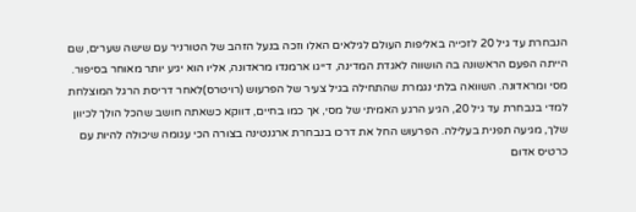הנבחרת עד גיל 20 לזכייה באליפות העולם לגילאים האלו וזכה בנעל הזהב של הטורניר עם שישה שערים, שם הייתה הפעם הראשונה בה הושווה לאגדת המדינה, דייגו ארמנדו מראדונה, אליו הוא יגיע יותר מאוחר בסיפור.
מסי ומראדונה. השוואה בלתי נגמרת שהתחילה בגיל צעיר של הפרעוש (רויטרס)לאחר דריסת הרגל המוצלחת למדי בנבחרת עד גיל 20, הגיע הרגע האמיתי של מסי, אך כמו בחיים, דווקא כשאתה חושב שהכל הולך לכיוון שלך, מגיעה תפנית בעלילה. הפרעוש החל את דרכו בנבחרת ארגנטינה בצורה הכי עגומה שיכולה להיות עם כרטיס אדום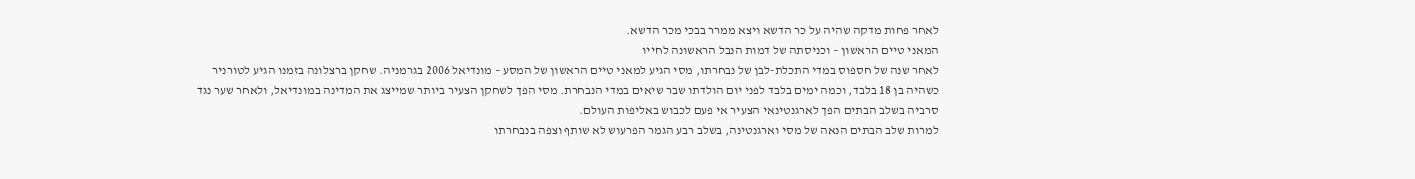לאחר פחות מדקה שהיה על כר הדשא ויצא ממרר בבכי מכר הדשא.
המאני טיים הראשון – וכניסתה של דמות הנבל הראשונה לחייו
לאחר שנה של חספוס במדי התכלת-לבן של נבחרתו, מסי הגיע למאני טיים הראשון של המסע – מונדיאל 2006 בגרמניה. שחקן ברצלונה בזמנו הגיע לטורניר כשהיה בן 18 בלבד, וכמה ימים בלבד לפני יום הולדתו שבר שיאים במדי הנבחרת. מסי הפך לשחקן הצעיר ביותר שמייצג את המדינה במונדיאל, ולאחר שער נגד סרביה בשלב הבתים הפך לארגנטינאי הצעיר אי פעם לכבוש באליפות העולם.
למרות שלב הבתים הנאה של מסי וארגנטינה, בשלב רבע הגמר הפרעוש לא שותף וצפה בנבחרתו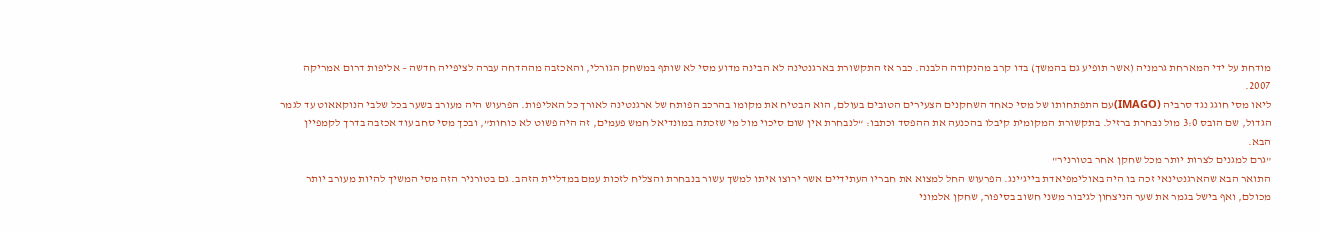מודחת על ידי המארחת גרמניה (אשר תופיע גם בהמשך) בדו קרב מהנקודה הלבנה. כבר אז התקשורת בארגנטינה לא הבינה מדוע מסי לא שותף במשחק הגורלי, והאכזבה מההדחה עברה לציפייה חדשה – אליפות דרום אמריקה 2007.
ליאו מסי חוגג נגד סרביה (IMAGO)עם התפתחותו של מסי כאחד השחקנים הצעירים הטובים בעולם, הוא הבטיח את מקומו בהרכב הפותח של ארגנטינה לאורך כל האליפות. הפרעוש היה מעורב בשער בכל שלבי הנוקאאוט עד לגמר הגדול, שם הובס 3:0 מול נבחרת ברזיל. בתקשורת המקומית קיבלו בהכנעה את ההפסד וכתבו: “לנבחרת אין שום סיכוי מול מי שזכתה במונדיאל חמש פעמים, זה היה פשוט לא כוחות”, ובכך מסי סחב עוד אכזבה בדרך לקמפיין הבא.
"גרם למגנים לצרות יותר מכל שחקן אחר בטורניר"
התואר הבא שהארגנטינאי זכה בו היה באולימפיאדת בייג’ינג. הפרעוש החל למצוא את חבריו העתידיים אשר ירוצו איתו למשך עשור בנבחרת והצליח לזכות עמם במדליית הזהב. גם בטורניר הזה מסי המשיך להיות מעורב יותר מכולם, ואף בישל בגמר את שער הניצחון לגיבור משני חשוב בסיפור, שחקן אלמוני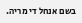בשם אנחל די מריה.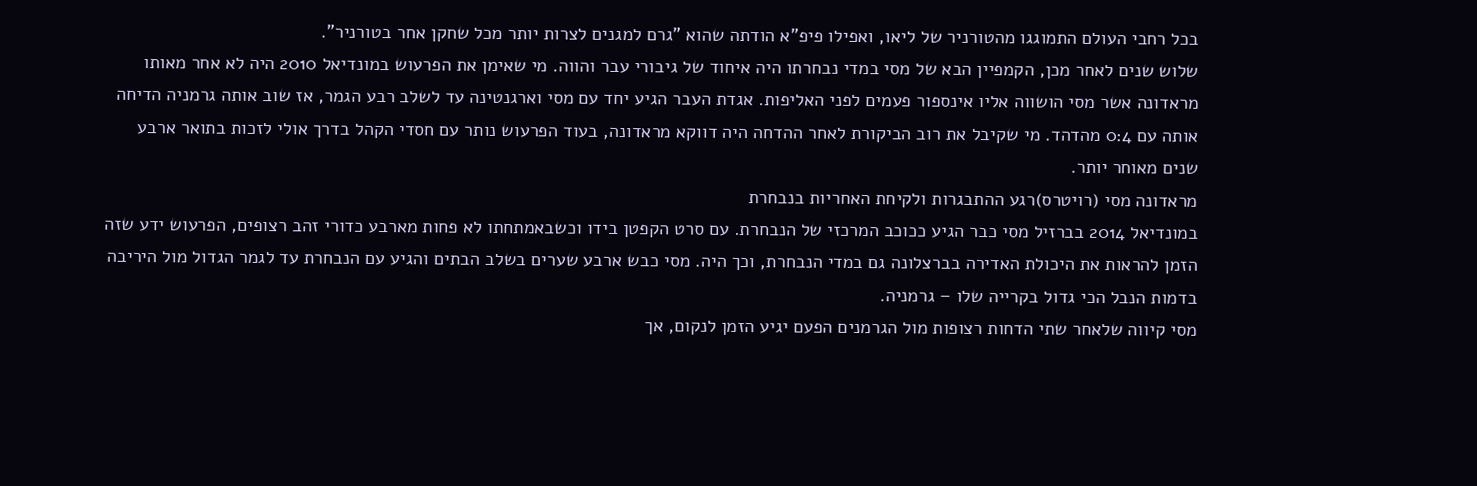בכל רחבי העולם התמוגגו מהטורניר של ליאו, ואפילו פיפ”א הודתה שהוא "גרם למגנים לצרות יותר מכל שחקן אחר בטורניר".
שלוש שנים לאחר מכן, הקמפיין הבא של מסי במדי נבחרתו היה איחוד של גיבורי עבר והווה. מי שאימן את הפרעוש במונדיאל 2010 היה לא אחר מאותו מראדונה אשר מסי הושווה אליו אינספור פעמים לפני האליפות. אגדת העבר הגיע יחד עם מסי וארגנטינה עד לשלב רבע הגמר, אז שוב אותה גרמניה הדיחה אותה עם 0:4 מהדהד. מי שקיבל את רוב הביקורת לאחר ההדחה היה דווקא מראדונה, בעוד הפרעוש נותר עם חסדי הקהל בדרך אולי לזכות בתואר ארבע שנים מאוחר יותר.
מראדונה מסי (רויטרס)רגע ההתבגרות ולקיחת האחריות בנבחרת
במונדיאל 2014 בברזיל מסי כבר הגיע ככוכב המרכזי של הנבחרת. עם סרט הקפטן בידו וכשבאמתחתו לא פחות מארבע כדורי זהב רצופים, הפרעוש ידע שזה הזמן להראות את היכולת האדירה בברצלונה גם במדי הנבחרת, וכך היה. מסי כבש ארבע שערים בשלב הבתים והגיע עם הנבחרת עד לגמר הגדול מול היריבה בדמות הנבל הכי גדול בקרייה שלו – גרמניה.
מסי קיווה שלאחר שתי הדחות רצופות מול הגרמנים הפעם יגיע הזמן לנקום, אך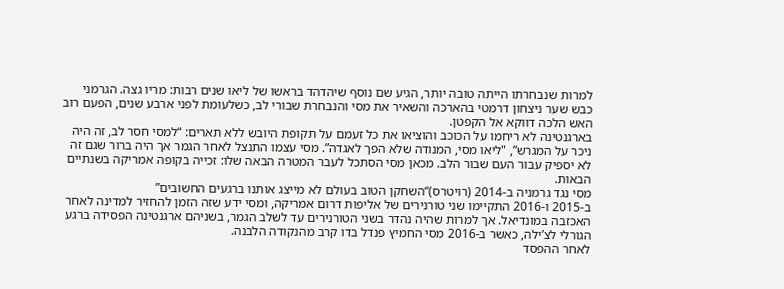למרות שנבחרתו הייתה טובה יותר, הגיע שם נוסף שיהדהד בראשו של ליאו שנים רבות: מריו גצה. הגרמני כבש שער ניצחון דרמטי בהארכה והשאיר את מסי והנבחרת שבורי לב, כשלעומת לפני ארבע שנים, הפעם רוב האש הלכה דווקא אל הקפטן.
בארגנטינה לא ריחמו על הכוכב והוציאו את כל זעמם על תקופת היובש ללא תארים: “למסי חסר לב, זה היה ניכר על המגרש”, "ליאו מסי, המנודה שלא הפך לאגדה”. מסי עצמו התנצל לאחר הגמר אך היה ברור שגם זה לא יספיק עבור העם שבור הלב. מכאן מסי הסתכל לעבר המטרה הבאה שלו: זכייה בקופה אמריקה בשנתיים הבאות.
מסי נגד גרמניה ב-2014 (רויטרס)“השחקן הטוב בעולם לא מייצג אותנו ברגעים החשובים”
ב-2015 ו-2016 התקיימו שני טורנירים של אליפות דרום אמריקה, ומסי ידע שזה הזמן להחזיר למדינה לאחר האכזבה במונדיאל. אך למרות שהיה נהדר בשני הטורנירים עד לשלב הגמר, בשניהם ארגנטינה הפסידה ברגע הגורלי לצ’ילה, כאשר ב-2016 מסי החמיץ פנדל בדו קרב מהנקודה הלבנה.
לאחר ההפסד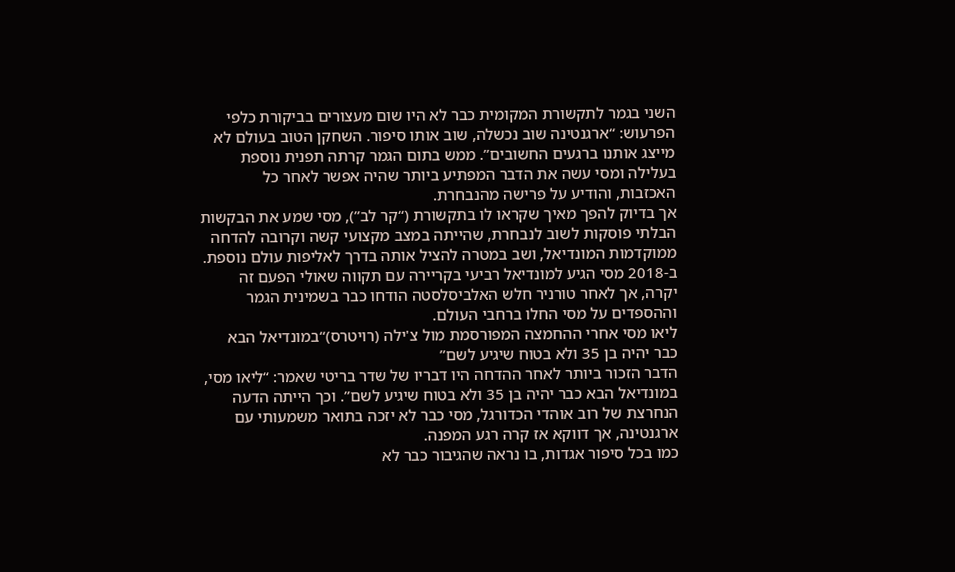השני בגמר לתקשורת המקומית כבר לא היו שום מעצורים בביקורת כלפי הפרעוש: “ארגנטינה שוב נכשלה, שוב אותו סיפור. השחקן הטוב בעולם לא מייצג אותנו ברגעים החשובים”. ממש בתום הגמר קרתה תפנית נוספת בעלילה ומסי עשה את הדבר המפתיע ביותר שהיה אפשר לאחר כל האכזבות, והודיע על פרישה מהנבחרת.
אך בדיוק להפך מאיך שקראו לו בתקשורת (“קר לב”), מסי שמע את הבקשות הבלתי פוסקות לשוב לנבחרת, שהייתה במצב מקצועי קשה וקרובה להדחה ממוקדמות המונדיאל, ושב במטרה להציל אותה בדרך לאליפות עולם נוספת. ב-2018 מסי הגיע למונדיאל רביעי בקריירה עם תקווה שאולי הפעם זה יקרה, אך לאחר טורניר חלש האלביסלסטה הודחו כבר בשמינית הגמר וההספדים על מסי החלו ברחבי העולם.
ליאו מסי אחרי ההחמצה המפורסמת מול צ'ילה (רויטרס)“במונדיאל הבא כבר יהיה בן 35 ולא בטוח שיגיע לשם”
הדבר הזכור ביותר לאחר ההדחה היו דבריו של שדר בריטי שאמר: “ליאו מסי, במונדיאל הבא כבר יהיה בן 35 ולא בטוח שיגיע לשם”. וכך הייתה הדעה הנחרצת של רוב אוהדי הכדורגל, מסי כבר לא יזכה בתואר משמעותי עם ארגנטינה, אך דווקא אז קרה רגע המפנה.
כמו בכל סיפור אגדות, בו נראה שהגיבור כבר לא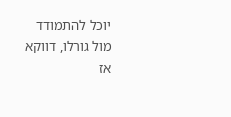יוכל להתמודד מול גורלו, דווקא אז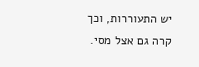יש התעוררות, וכך קרה גם אצל מסי.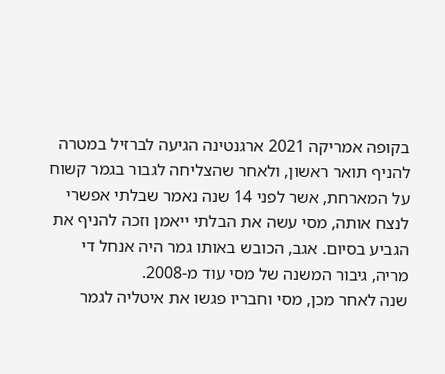בקופה אמריקה 2021 ארגנטינה הגיעה לברזיל במטרה להניף תואר ראשון, ולאחר שהצליחה לגבור בגמר קשוח על המארחת, אשר לפני 14 שנה נאמר שבלתי אפשרי לנצח אותה, מסי עשה את הבלתי ייאמן וזכה להניף את הגביע בסיום. אגב, הכובש באותו גמר היה אנחל די מריה, גיבור המשנה של מסי עוד מ-2008.
שנה לאחר מכן, מסי וחבריו פגשו את איטליה לגמר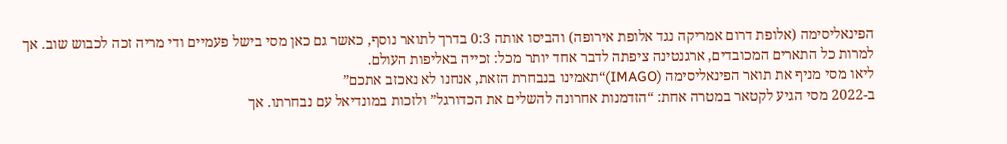הפינאליסימה (אלופת דרום אמריקה נגד אלופת אירופה) והביסו אותה 0:3 בדרך לתואר נוסף, כאשר גם כאן מסי בישל פעמיים ודי מריה זכה לכבוש שוב. אך למרות כל התארים המכובדים, ארגנטינה ציפתה לדבר אחד יותר מכל: זכייה באליפות העולם.
ליאו מסי מניף את תואר הפינאליסימה (IMAGO)“תאמינו בנבחרת הזאת, אנחנו לא נאכזב אתכם”
ב-2022 מסי הגיע לקטאר במטרה אחת: “הזדמנות אחרונה להשלים את הכדורגל” ולזכות במונדיאל עם נבחרתו. אך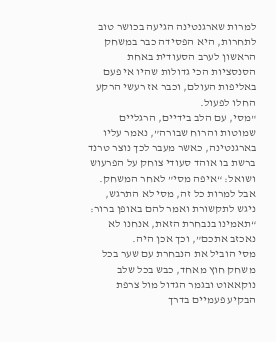למרות שארגנטינה הגיעה בכושר טוב לתחרות, היא הפסידה כבר במשחק הראשון לערב הסעודית באחת הסנסציות הכי גדולות שהיו אי פעם באליפות העולם, וכבר אז רעשי הרקע החלו לפעול.
"מסי, עם הלב בידיים, הרגליים שמוטות והרוח שבורה”, נאמר עליו בארגנטינה, כאשר מעבר לכך נוצר טרנד ברשת בו אוהד סעודי צוחק על הפרעוש ושואל: “איפה מסי” לאחר המשחק. אבל למרות כל זה, מסי לא התרגש, ניגש לתקשורת ואמר להם באופן ברור: “תאמינו בנבחרת הזאת, אנחנו לא נאכזב אתכם”, וכך אכן היה.
מסי הוביל את הנבחרת עם שער בכל משחק חוץ מאחד, כבש בכל שלב נוקאאוט ובגמר הגדול מול צרפת הבקיע פעמיים בדרך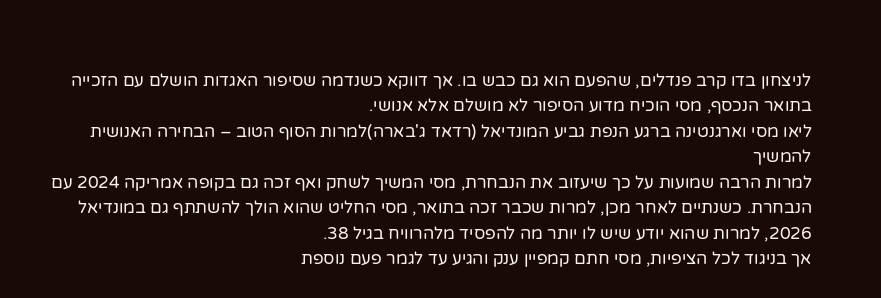לניצחון בדו קרב פנדלים, שהפעם הוא גם כבש בו. אך דווקא כשנדמה שסיפור האגדות הושלם עם הזכייה בתואר הנכסף, מסי הוכיח מדוע הסיפור לא מושלם אלא אנושי.
ליאו מסי וארגנטינה ברגע הנפת גביע המונדיאל (רדאד ג'בארה)למרות הסוף הטוב – הבחירה האנושית להמשיך
למרות הרבה שמועות על כך שיעזוב את הנבחרת, מסי המשיך לשחק ואף זכה גם בקופה אמריקה 2024 עם הנבחרת. כשנתיים לאחר מכן, למרות שכבר זכה בתואר, מסי החליט שהוא הולך להשתתף גם במונדיאל 2026, למרות שהוא יודע שיש לו יותר מה להפסיד מלהרוויח בגיל 38.
אך בניגוד לכל הציפיות, מסי חתם קמפיין ענק והגיע עד לגמר פעם נוספת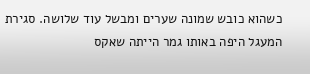כשהוא כובש שמונה שערים ומבשל עוד שלושה. סגירת המעגל היפה באותו גמר הייתה שאקס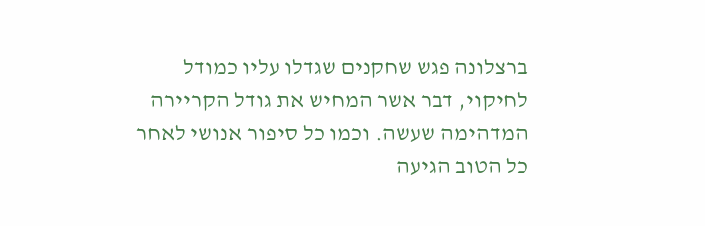ברצלונה פגש שחקנים שגדלו עליו כמודל לחיקוי, דבר אשר המחיש את גודל הקריירה המדהימה שעשה. וכמו כל סיפור אנושי לאחר כל הטוב הגיעה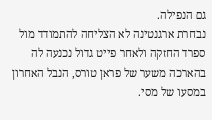גם הנפילה.
נבחרת ארגנטינה לא הצליחה להתמודד מול ספרד החזקה ולאחר פייט גדול נכנעה לה בהארכה משער של פראן טורס, הנבל האחרון במסעו של מסי.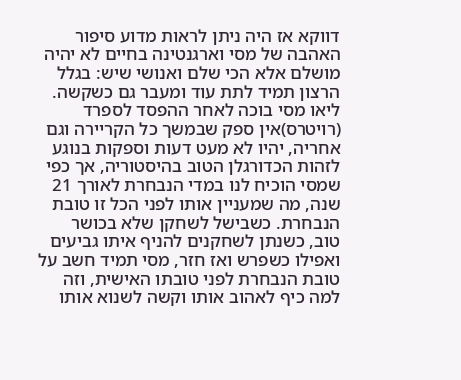דווקא אז היה ניתן לראות מדוע סיפור האהבה של מסי וארגנטינה בחיים לא יהיה מושלם אלא הכי שלם ואנושי שיש: בגלל הרצון תמיד לתת עוד ומעבר גם כשקשה.
ליאו מסי בוכה לאחר ההפסד לספרד (רויטרס)אין ספק שבמשך כל הקריירה וגם אחריה, יהיו לא מעט דעות וספקות בנוגע לזהות הכדורגלן הטוב בהיסטוריה, אך כפי שמסי הוכיח לנו במדי הנבחרת לאורך 21 שנה, מה שמעניין אותו לפני הכל זו טובת הנבחרת. כשבישל לשחקן שלא בכושר טוב, כשנתן לשחקנים להניף איתו גביעים ואפילו כשפרש ואז חזר, מסי תמיד חשב על טובת הנבחרת לפני טובתו האישית, וזה למה כיף לאהוב אותו וקשה לשנוא אותו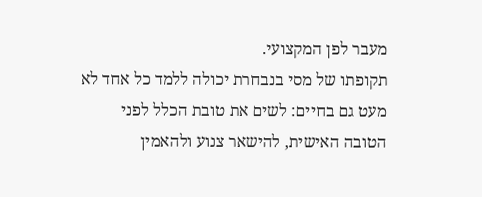מעבר לפן המקצועי.
תקופתו של מסי בנבחרת יכולה ללמד כל אחד לא מעט גם בחיים: לשים את טובת הכלל לפני הטובה האישית, להישאר צנוע ולהאמין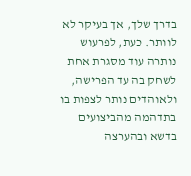בדרך שלך, אך בעיקר לא לוותר. כעת, לפרעוש נותרה עוד מסגרת אחת לשחק בה עד הפרישה, ולאוהדים נותר לצפות בו בתדהמה מהביצועים בדשא ובהערצה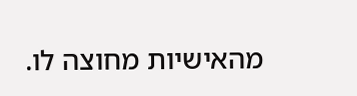מהאישיות מחוצה לו.